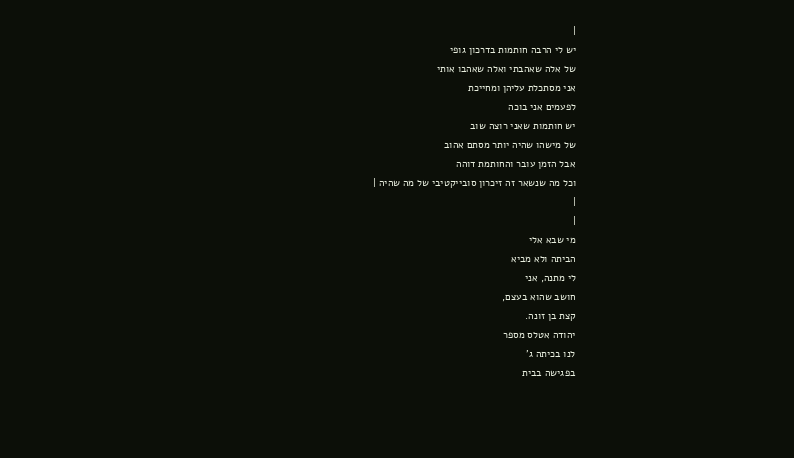|
יש לי הרבה חותמות בדרכון גופי
של אלה שאהבתי ואלה שאהבו אותי
אני מסתכלת עליהן ומחייכת
לפעמים אני בוכה
יש חותמות שאני רוצה שוב
של מישהו שהיה יותר מסתם אהוב
אבל הזמן עובר והחותמת דוהה
וכל מה שנשאר זה זיכרון סובייקטיבי של מה שהיה |
|
|
מי שבא אלי
הביתה ולא מביא
לי מתנה, אני
חושב שהוא בעצם,
קצת בן זונה.
יהודה אטלס מספר
לנו בכיתה ג'
בפגישה בבית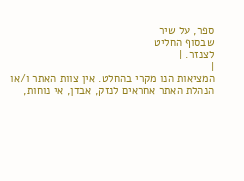ספר, על שיר
שבסוף החליט
לצנזר. |
|
המציאות הנו מקרי בהחלט. אין צוות האתר ו/או
הנהלת האתר אחראים לנזק, אבדן, אי נוחות,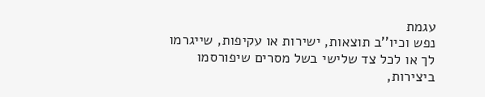עגמת
נפש וכיו''ב תוצאות, ישירות או עקיפות, שייגרמו
לך או לכל צד שלישי בשל מסרים שיפורסמו
ביצירות,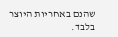שהנם באחריות היוצר בלבד.